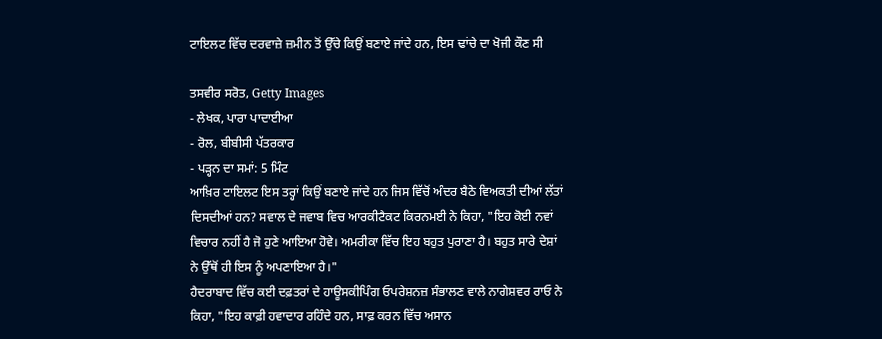ਟਾਇਲਟ ਵਿੱਚ ਦਰਵਾਜ਼ੇ ਜ਼ਮੀਨ ਤੋਂ ਉੱਚੇ ਕਿਉਂ ਬਣਾਏ ਜਾਂਦੇ ਹਨ, ਇਸ ਢਾਂਚੇ ਦਾ ਖੋਜੀ ਕੌਣ ਸੀ

ਤਸਵੀਰ ਸਰੋਤ, Getty Images
- ਲੇਖਕ, ਪਾਰਾ ਪਾਦਾਈਆ
- ਰੋਲ, ਬੀਬੀਸੀ ਪੱਤਰਕਾਰ
- ਪੜ੍ਹਨ ਦਾ ਸਮਾਂ: 5 ਮਿੰਟ
ਆਖ਼ਿਰ ਟਾਇਲਟ ਇਸ ਤਰ੍ਹਾਂ ਕਿਉਂ ਬਣਾਏ ਜਾਂਦੇ ਹਨ ਜਿਸ ਵਿੱਚੋਂ ਅੰਦਰ ਬੈਠੇ ਵਿਅਕਤੀ ਦੀਆਂ ਲੱਤਾਂ ਦਿਸਦੀਆਂ ਹਨ? ਸਵਾਲ ਦੇ ਜਵਾਬ ਵਿਚ ਆਰਕੀਟੈਕਟ ਕਿਰਨਮਈ ਨੇ ਕਿਹਾ, "ਇਹ ਕੋਈ ਨਵਾਂ ਵਿਚਾਰ ਨਹੀਂ ਹੈ ਜੋ ਹੁਣੇ ਆਇਆ ਹੋਵੇ। ਅਮਰੀਕਾ ਵਿੱਚ ਇਹ ਬਹੁਤ ਪੁਰਾਣਾ ਹੈ। ਬਹੁਤ ਸਾਰੇ ਦੇਸ਼ਾਂ ਨੇ ਉੱਥੋਂ ਹੀ ਇਸ ਨੂੰ ਅਪਣਾਇਆ ਹੈ।"
ਹੈਦਰਾਬਾਦ ਵਿੱਚ ਕਈ ਦਫ਼ਤਰਾਂ ਦੇ ਹਾਊਸਕੀਪਿੰਗ ਓਪਰੇਸ਼ਨਜ਼ ਸੰਭਾਲਣ ਵਾਲੇ ਨਾਗੇਸ਼ਵਰ ਰਾਓ ਨੇ ਕਿਹਾ, "ਇਹ ਕਾਫ਼ੀ ਹਵਾਦਾਰ ਰਹਿੰਦੇ ਹਨ, ਸਾਫ਼ ਕਰਨ ਵਿੱਚ ਅਸਾਨ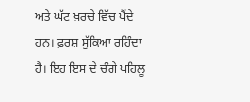ਅਤੇ ਘੱਟ ਖ਼ਰਚੇ ਵਿੱਚ ਪੈਂਦੇ ਹਨ। ਫ਼ਰਸ਼ ਸੁੱਕਿਆ ਰਹਿੰਦਾ ਹੈ। ਇਹ ਇਸ ਦੇ ਚੰਗੇ ਪਹਿਲੂ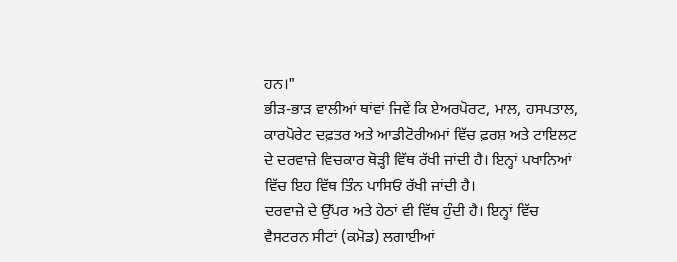ਹਨ।"
ਭੀੜ-ਭਾੜ ਵਾਲੀਆਂ ਥਾਂਵਾਂ ਜਿਵੇਂ ਕਿ ਏਅਰਪੋਰਟ, ਮਾਲ, ਹਸਪਤਾਲ, ਕਾਰਪੋਰੇਟ ਦਫ਼ਤਰ ਅਤੇ ਆਡੀਟੋਰੀਅਮਾਂ ਵਿੱਚ ਫ਼ਰਸ਼ ਅਤੇ ਟਾਇਲਟ ਦੇ ਦਰਵਾਜ਼ੇ ਵਿਚਕਾਰ ਥੋੜ੍ਹੀ ਵਿੱਥ ਰੱਖੀ ਜਾਂਦੀ ਹੈ। ਇਨ੍ਹਾਂ ਪਖਾਨਿਆਂ ਵਿੱਚ ਇਹ ਵਿੱਥ ਤਿੰਨ ਪਾਸਿਓਂ ਰੱਖੀ ਜਾਂਦੀ ਹੈ।
ਦਰਵਾਜ਼ੇ ਦੇ ਉੱਪਰ ਅਤੇ ਹੇਠਾਂ ਵੀ ਵਿੱਥ ਹੁੰਦੀ ਹੈ। ਇਨ੍ਹਾਂ ਵਿੱਚ ਵੈਸਟਰਨ ਸੀਟਾਂ (ਕਮੋਡ) ਲਗਾਈਆਂ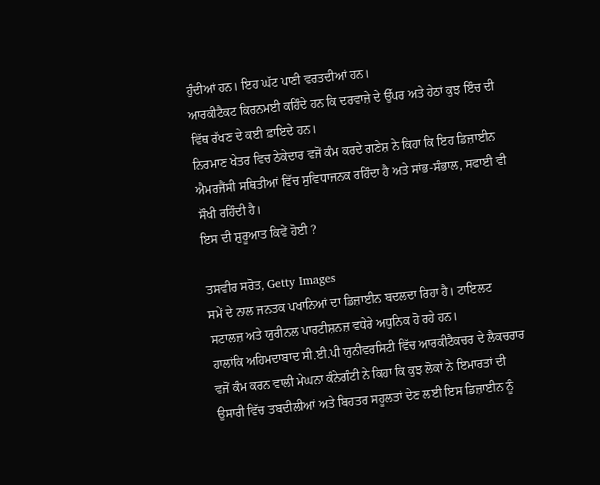ਹੁੰਦੀਆਂ ਹਨ। ਇਹ ਘੱਟ ਪਾਣੀ ਵਰਤਦੀਆਂ ਹਨ।
ਆਰਕੀਟੈਕਟ ਕਿਰਨਮਈ ਕਹਿੰਦੇ ਹਨ ਕਿ ਦਰਵਾਜ਼ੇ ਦੇ ਉੱਪਰ ਅਤੇ ਹੇਠਾਂ ਕੁਝ ਇੰਚ ਦੀ ਵਿੱਥ ਰੱਖਣ ਦੇ ਕਈ ਫ਼ਾਇਦੇ ਹਨ।
ਨਿਰਮਾਣ ਖੇਤਰ ਵਿਚ ਠੇਕੇਦਾਰ ਵਜੋਂ ਕੰਮ ਕਰਦੇ ਗਣੇਸ਼ ਨੇ ਕਿਹਾ ਕਿ ਇਹ ਡਿਜ਼ਾਈਨ ਐਮਰਜੈਂਸੀ ਸਥਿਤੀਆਂ ਵਿੱਚ ਸੁਵਿਧਾਜਨਕ ਰਹਿੰਦਾ ਹੈ ਅਤੇ ਸਾਂਭ-ਸੰਭਾਲ, ਸਫਾਈ ਵੀ ਸੌਖੀ ਰਹਿੰਦੀ ਹੈ।
ਇਸ ਦੀ ਸ਼ੁਰੂਆਤ ਕਿਵੇਂ ਹੋਈ ?

ਤਸਵੀਰ ਸਰੋਤ, Getty Images
ਸਮੇਂ ਦੇ ਨਾਲ ਜਨਤਕ ਪਖਾਨਿਆਂ ਦਾ ਡਿਜ਼ਾਈਨ ਬਦਲਦਾ ਰਿਹਾ ਹੈ। ਟਾਇਲਟ ਸਟਾਲਜ਼ ਅਤੇ ਯੁਰੀਨਲ ਪਾਰਟੀਸ਼ਨਜ਼ ਵਧੇਰੇ ਅਧੁਨਿਕ ਹੋ ਰਹੇ ਹਨ।
ਹਾਲਾਂਕਿ ਅਹਿਮਦਾਬਾਦ ਸੀ.ਈ.ਪੀ ਯੁਨੀਵਰਸਿਟੀ ਵਿੱਚ ਆਰਕੀਟੈਕਚਰ ਦੇ ਲੈਕਚਰਾਰ ਵਜੋਂ ਕੰਮ ਕਰਨ ਵਾਲੀ ਮੇਘਨਾ ਕੰਨੇਗੰਟੀ ਨੇ ਕਿਹਾ ਕਿ ਕੁਝ ਲੋਕਾਂ ਨੇ ਇਮਾਰਤਾਂ ਦੀ ਉਸਾਰੀ ਵਿੱਚ ਤਬਦੀਲੀਆਂ ਅਤੇ ਬਿਹਤਰ ਸਹੂਲਤਾਂ ਦੇਣ ਲਈ ਇਸ ਡਿਜ਼ਾਈਨ ਨੂੰ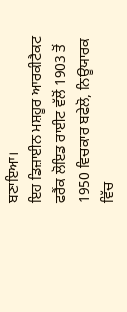ਬਣਾਇਆ।
ਇਹ ਡਿਜ਼ਾਈਨ ਮਸ਼ਹੂਰ ਆਰਕੀਟੈਕਟ ਫਰੈਂਕ ਲੋਇਡ ਰਾਈਟ ਵੱਲੋਂ 1903 ਤੋਂ 1950 ਵਿਚਕਾਰ ਬਫੇਲੋ, ਨਿਊਯਾਰਕ ਵਿੱਚ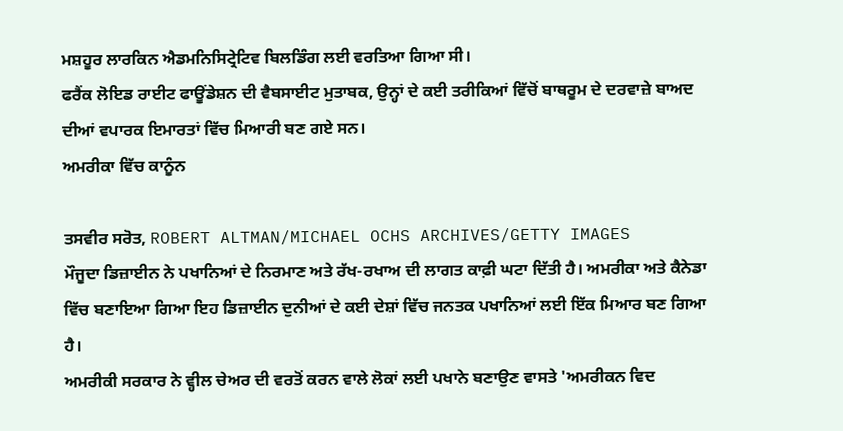ਮਸ਼ਹੂਰ ਲਾਰਕਿਨ ਐਡਮਨਿਸਿਟ੍ਰੇਟਿਵ ਬਿਲਡਿੰਗ ਲਈ ਵਰਤਿਆ ਗਿਆ ਸੀ।
ਫਰੈਂਕ ਲੋਇਡ ਰਾਈਟ ਫਾਊਂਡੇਸ਼ਨ ਦੀ ਵੈਬਸਾਈਟ ਮੁਤਾਬਕ, ਉਨ੍ਹਾਂ ਦੇ ਕਈ ਤਰੀਕਿਆਂ ਵਿੱਚੋਂ ਬਾਥਰੂਮ ਦੇ ਦਰਵਾਜ਼ੇ ਬਾਅਦ ਦੀਆਂ ਵਪਾਰਕ ਇਮਾਰਤਾਂ ਵਿੱਚ ਮਿਆਰੀ ਬਣ ਗਏ ਸਨ।
ਅਮਰੀਕਾ ਵਿੱਚ ਕਾਨੂੰਨ

ਤਸਵੀਰ ਸਰੋਤ, ROBERT ALTMAN/MICHAEL OCHS ARCHIVES/GETTY IMAGES
ਮੌਜੂਦਾ ਡਿਜ਼ਾਈਨ ਨੇ ਪਖਾਨਿਆਂ ਦੇ ਨਿਰਮਾਣ ਅਤੇ ਰੱਖ-ਰਖਾਅ ਦੀ ਲਾਗਤ ਕਾਫ਼ੀ ਘਟਾ ਦਿੱਤੀ ਹੈ। ਅਮਰੀਕਾ ਅਤੇ ਕੈਨੇਡਾ ਵਿੱਚ ਬਣਾਇਆ ਗਿਆ ਇਹ ਡਿਜ਼ਾਈਨ ਦੁਨੀਆਂ ਦੇ ਕਈ ਦੇਸ਼ਾਂ ਵਿੱਚ ਜਨਤਕ ਪਖਾਨਿਆਂ ਲਈ ਇੱਕ ਮਿਆਰ ਬਣ ਗਿਆ ਹੈ।
ਅਮਰੀਕੀ ਸਰਕਾਰ ਨੇ ਵ੍ਹੀਲ ਚੇਅਰ ਦੀ ਵਰਤੋਂ ਕਰਨ ਵਾਲੇ ਲੋਕਾਂ ਲਈ ਪਖਾਨੇ ਬਣਾਉਣ ਵਾਸਤੇ 'ਅਮਰੀਕਨ ਵਿਦ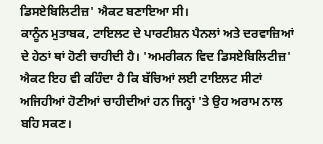ਡਿਸਏਬਿਲਿਟੀਜ਼' ਐਕਟ ਬਣਾਇਆ ਸੀ।
ਕਾਨੂੰਨ ਮੁਤਾਬਕ, ਟਾਇਲਟ ਦੇ ਪਾਰਟੀਸ਼ਨ ਪੈਨਲਾਂ ਅਤੇ ਦਰਵਾਜ਼ਿਆਂ ਦੇ ਹੇਠਾਂ ਥਾਂ ਹੋਣੀ ਚਾਹੀਦੀ ਹੈ। 'ਅਮਰੀਕਨ ਵਿਦ ਡਿਸਏਬਿਲਿਟੀਜ਼' ਐਕਟ ਇਹ ਵੀ ਕਹਿੰਦਾ ਹੈ ਕਿ ਬੱਚਿਆਂ ਲਈ ਟਾਇਲਟ ਸੀਟਾਂ ਅਜਿਹੀਆਂ ਹੋਣੀਆਂ ਚਾਹੀਦੀਆਂ ਹਨ ਜਿਨ੍ਹਾਂ 'ਤੇ ਉਹ ਅਰਾਮ ਨਾਲ ਬਹਿ ਸਕਣ।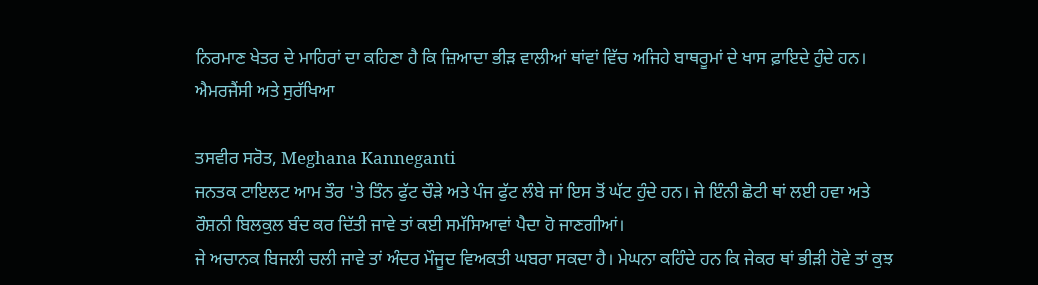ਨਿਰਮਾਣ ਖੇਤਰ ਦੇ ਮਾਹਿਰਾਂ ਦਾ ਕਹਿਣਾ ਹੈ ਕਿ ਜ਼ਿਆਦਾ ਭੀੜ ਵਾਲੀਆਂ ਥਾਂਵਾਂ ਵਿੱਚ ਅਜਿਹੇ ਬਾਥਰੂਮਾਂ ਦੇ ਖਾਸ ਫ਼ਾਇਦੇ ਹੁੰਦੇ ਹਨ।
ਐਮਰਜੈਂਸੀ ਅਤੇ ਸੁਰੱਖਿਆ

ਤਸਵੀਰ ਸਰੋਤ, Meghana Kanneganti
ਜਨਤਕ ਟਾਇਲਟ ਆਮ ਤੌਰ 'ਤੇ ਤਿੰਨ ਫੁੱਟ ਚੌੜੇ ਅਤੇ ਪੰਜ ਫੁੱਟ ਲੰਬੇ ਜਾਂ ਇਸ ਤੋਂ ਘੱਟ ਹੁੰਦੇ ਹਨ। ਜੇ ਇੰਨੀ ਛੋਟੀ ਥਾਂ ਲਈ ਹਵਾ ਅਤੇ ਰੌਸ਼ਨੀ ਬਿਲਕੁਲ ਬੰਦ ਕਰ ਦਿੱਤੀ ਜਾਵੇ ਤਾਂ ਕਈ ਸਮੱਸਿਆਵਾਂ ਪੈਦਾ ਹੋ ਜਾਣਗੀਆਂ।
ਜੇ ਅਚਾਨਕ ਬਿਜਲੀ ਚਲੀ ਜਾਵੇ ਤਾਂ ਅੰਦਰ ਮੌਜੂਦ ਵਿਅਕਤੀ ਘਬਰਾ ਸਕਦਾ ਹੈ। ਮੇਘਨਾ ਕਹਿੰਦੇ ਹਨ ਕਿ ਜੇਕਰ ਥਾਂ ਭੀੜੀ ਹੋਵੇ ਤਾਂ ਕੁਝ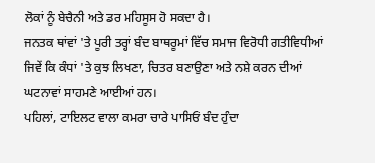ਲੋਕਾਂ ਨੂੰ ਬੇਚੈਨੀ ਅਤੇ ਡਰ ਮਹਿਸੂਸ ਹੋ ਸਕਦਾ ਹੈ।
ਜਨਤਕ ਥਾਂਵਾਂ 'ਤੇ ਪੂਰੀ ਤਰ੍ਹਾਂ ਬੰਦ ਬਾਥਰੂਮਾਂ ਵਿੱਚ ਸਮਾਜ ਵਿਰੋਧੀ ਗਤੀਵਿਧੀਆਂ ਜਿਵੇਂ ਕਿ ਕੰਧਾਂ 'ਤੇ ਕੁਝ ਲਿਖਣਾ, ਚਿਤਰ ਬਣਾਉਣਾ ਅਤੇ ਨਸ਼ੇ ਕਰਨ ਦੀਆਂ ਘਟਨਾਵਾਂ ਸਾਹਮਣੇ ਆਈਆਂ ਹਨ।
ਪਹਿਲਾਂ, ਟਾਇਲਟ ਵਾਲਾ ਕਮਰਾ ਚਾਰੇ ਪਾਸਿਓਂ ਬੰਦ ਹੁੰਦਾ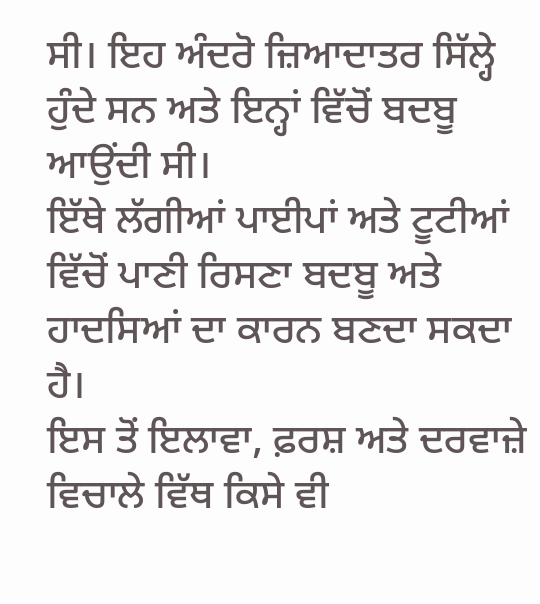ਸੀ। ਇਹ ਅੰਦਰੋ ਜ਼ਿਆਦਾਤਰ ਸਿੱਲ੍ਹੇ ਹੁੰਦੇ ਸਨ ਅਤੇ ਇਨ੍ਹਾਂ ਵਿੱਚੋਂ ਬਦਬੂ ਆਉਂਦੀ ਸੀ।
ਇੱਥੇ ਲੱਗੀਆਂ ਪਾਈਪਾਂ ਅਤੇ ਟੂਟੀਆਂ ਵਿੱਚੋਂ ਪਾਣੀ ਰਿਸਣਾ ਬਦਬੂ ਅਤੇ ਹਾਦਸਿਆਂ ਦਾ ਕਾਰਨ ਬਣਦਾ ਸਕਦਾ ਹੈ।
ਇਸ ਤੋਂ ਇਲਾਵਾ, ਫ਼ਰਸ਼ ਅਤੇ ਦਰਵਾਜ਼ੇ ਵਿਚਾਲੇ ਵਿੱਥ ਕਿਸੇ ਵੀ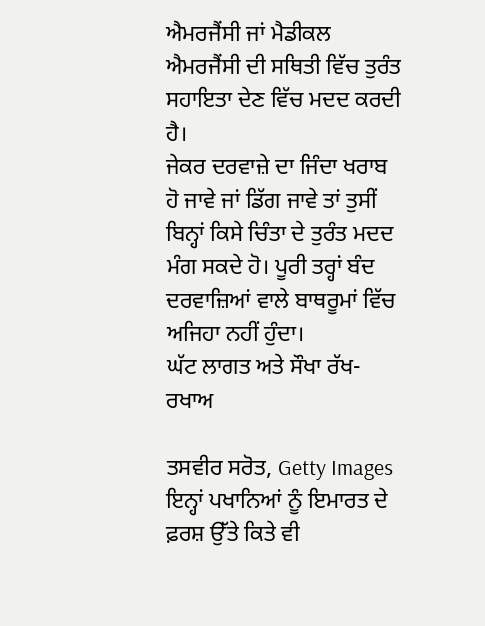ਐਮਰਜੈਂਸੀ ਜਾਂ ਮੈਡੀਕਲ ਐਮਰਜੈਂਸੀ ਦੀ ਸਥਿਤੀ ਵਿੱਚ ਤੁਰੰਤ ਸਹਾਇਤਾ ਦੇਣ ਵਿੱਚ ਮਦਦ ਕਰਦੀ ਹੈ।
ਜੇਕਰ ਦਰਵਾਜ਼ੇ ਦਾ ਜਿੰਦਾ ਖਰਾਬ ਹੋ ਜਾਵੇ ਜਾਂ ਡਿੱਗ ਜਾਵੇ ਤਾਂ ਤੁਸੀਂ ਬਿਨ੍ਹਾਂ ਕਿਸੇ ਚਿੰਤਾ ਦੇ ਤੁਰੰਤ ਮਦਦ ਮੰਗ ਸਕਦੇ ਹੋ। ਪੂਰੀ ਤਰ੍ਹਾਂ ਬੰਦ ਦਰਵਾਜ਼ਿਆਂ ਵਾਲੇ ਬਾਥਰੂਮਾਂ ਵਿੱਚ ਅਜਿਹਾ ਨਹੀਂ ਹੁੰਦਾ।
ਘੱਟ ਲਾਗਤ ਅਤੇ ਸੌਖਾ ਰੱਖ-ਰਖਾਅ

ਤਸਵੀਰ ਸਰੋਤ, Getty Images
ਇਨ੍ਹਾਂ ਪਖਾਨਿਆਂ ਨੂੰ ਇਮਾਰਤ ਦੇ ਫ਼ਰਸ਼ ਉੱਤੇ ਕਿਤੇ ਵੀ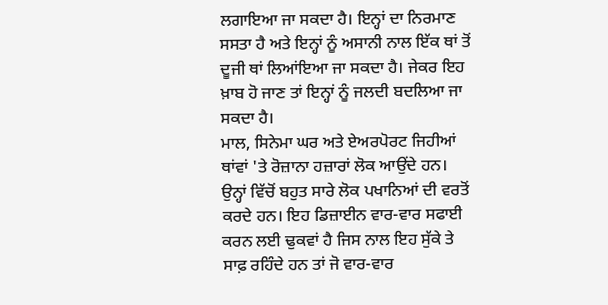ਲਗਾਇਆ ਜਾ ਸਕਦਾ ਹੈ। ਇਨ੍ਹਾਂ ਦਾ ਨਿਰਮਾਣ ਸਸਤਾ ਹੈ ਅਤੇ ਇਨ੍ਹਾਂ ਨੂੰ ਅਸਾਨੀ ਨਾਲ ਇੱਕ ਥਾਂ ਤੋਂ ਦੂਜੀ ਥਾਂ ਲਿਆਂਇਆ ਜਾ ਸਕਦਾ ਹੈ। ਜੇਕਰ ਇਹ ਖ਼ਾਬ ਹੋ ਜਾਣ ਤਾਂ ਇਨ੍ਹਾਂ ਨੂੰ ਜਲਦੀ ਬਦਲਿਆ ਜਾ ਸਕਦਾ ਹੈ।
ਮਾਲ, ਸਿਨੇਮਾ ਘਰ ਅਤੇ ਏਅਰਪੋਰਟ ਜਿਹੀਆਂ ਥਾਂਵਾਂ 'ਤੇ ਰੋਜ਼ਾਨਾ ਹਜ਼ਾਰਾਂ ਲੋਕ ਆਉਂਦੇ ਹਨ। ਉਨ੍ਹਾਂ ਵਿੱਚੋਂ ਬਹੁਤ ਸਾਰੇ ਲੋਕ ਪਖਾਨਿਆਂ ਦੀ ਵਰਤੋਂ ਕਰਦੇ ਹਨ। ਇਹ ਡਿਜ਼ਾਈਨ ਵਾਰ-ਵਾਰ ਸਫਾਈ ਕਰਨ ਲਈ ਢੁਕਵਾਂ ਹੈ ਜਿਸ ਨਾਲ ਇਹ ਸੁੱਕੇ ਤੇ ਸਾਫ਼ ਰਹਿੰਦੇ ਹਨ ਤਾਂ ਜੋ ਵਾਰ-ਵਾਰ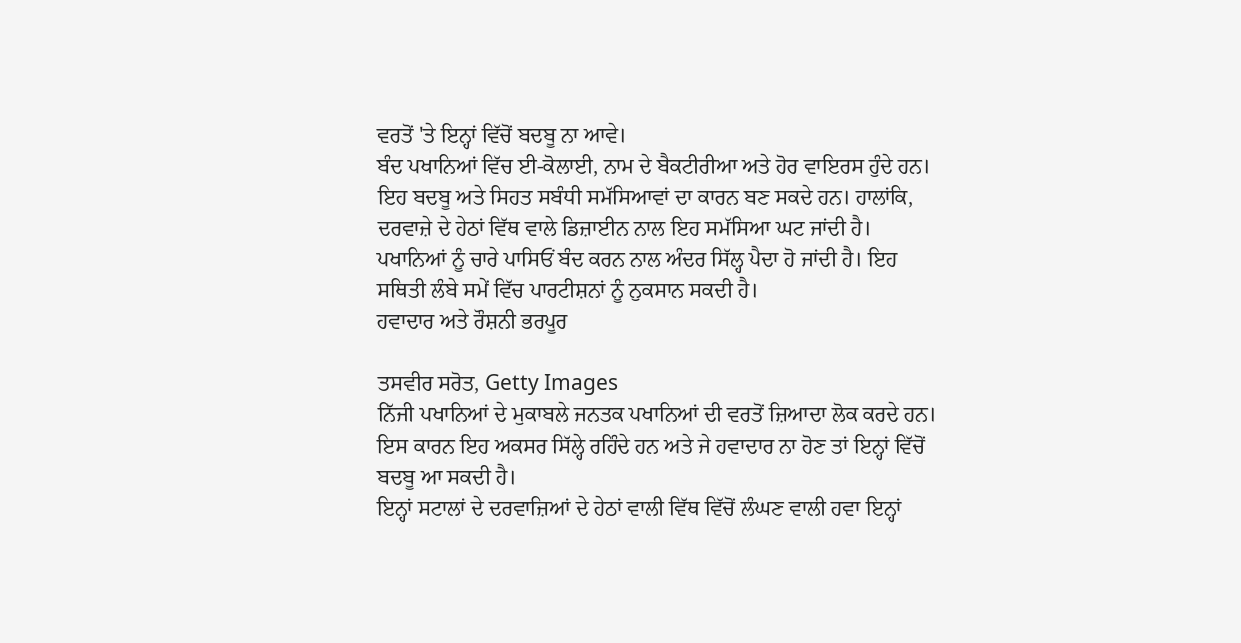ਵਰਤੋਂ 'ਤੇ ਇਨ੍ਹਾਂ ਵਿੱਚੋਂ ਬਦਬੂ ਨਾ ਆਵੇ।
ਬੰਦ ਪਖਾਨਿਆਂ ਵਿੱਚ ਈ-ਕੋਲਾਈ, ਨਾਮ ਦੇ ਬੈਕਟੀਰੀਆ ਅਤੇ ਹੋਰ ਵਾਇਰਸ ਹੁੰਦੇ ਹਨ। ਇਹ ਬਦਬੂ ਅਤੇ ਸਿਹਤ ਸਬੰਧੀ ਸਮੱਸਿਆਵਾਂ ਦਾ ਕਾਰਨ ਬਣ ਸਕਦੇ ਹਨ। ਹਾਲਾਂਕਿ, ਦਰਵਾਜ਼ੇ ਦੇ ਹੇਠਾਂ ਵਿੱਥ ਵਾਲੇ ਡਿਜ਼ਾਈਨ ਨਾਲ ਇਹ ਸਮੱਸਿਆ ਘਟ ਜਾਂਦੀ ਹੈ।
ਪਖਾਨਿਆਂ ਨੂੰ ਚਾਰੇ ਪਾਸਿਓਂ ਬੰਦ ਕਰਨ ਨਾਲ ਅੰਦਰ ਸਿੱਲ੍ਹ ਪੈਦਾ ਹੋ ਜਾਂਦੀ ਹੈ। ਇਹ ਸਥਿਤੀ ਲੰਬੇ ਸਮੇਂ ਵਿੱਚ ਪਾਰਟੀਸ਼ਨਾਂ ਨੂੰ ਨੁਕਸਾਨ ਸਕਦੀ ਹੈ।
ਹਵਾਦਾਰ ਅਤੇ ਰੌਸ਼ਨੀ ਭਰਪੂਰ

ਤਸਵੀਰ ਸਰੋਤ, Getty Images
ਨਿੱਜੀ ਪਖਾਨਿਆਂ ਦੇ ਮੁਕਾਬਲੇ ਜਨਤਕ ਪਖਾਨਿਆਂ ਦੀ ਵਰਤੋਂ ਜ਼ਿਆਦਾ ਲੋਕ ਕਰਦੇ ਹਨ।
ਇਸ ਕਾਰਨ ਇਹ ਅਕਸਰ ਸਿੱਲ੍ਹੇ ਰਹਿੰਦੇ ਹਨ ਅਤੇ ਜੇ ਹਵਾਦਾਰ ਨਾ ਹੋਣ ਤਾਂ ਇਨ੍ਹਾਂ ਵਿੱਚੋਂ ਬਦਬੂ ਆ ਸਕਦੀ ਹੈ।
ਇਨ੍ਹਾਂ ਸਟਾਲਾਂ ਦੇ ਦਰਵਾਜ਼ਿਆਂ ਦੇ ਹੇਠਾਂ ਵਾਲੀ ਵਿੱਥ ਵਿੱਚੋਂ ਲੰਘਣ ਵਾਲੀ ਹਵਾ ਇਨ੍ਹਾਂ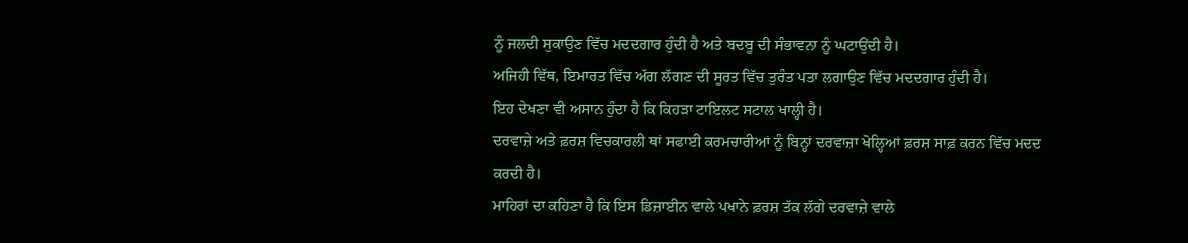ਨੂੰ ਜਲਦੀ ਸੁਕਾਉਣ ਵਿੱਚ ਮਦਦਗਾਰ ਹੁੰਦੀ ਹੈ ਅਤੇ ਬਦਬੂ ਦੀ ਸੰਭਾਵਨਾ ਨੂੰ ਘਟਾਉਂਦੀ ਹੈ।
ਅਜਿਹੀ ਵਿੱਥ, ਇਮਾਰਤ ਵਿੱਚ ਅੱਗ ਲੱਗਣ ਦੀ ਸੂਰਤ ਵਿੱਚ ਤੁਰੰਤ ਪਤਾ ਲਗਾਉਣ ਵਿੱਚ ਮਦਦਗਾਰ ਹੁੰਦੀ ਹੈ।
ਇਹ ਦੇਖਣਾ ਵੀ ਅਸਾਨ ਹੁੰਦਾ ਹੈ ਕਿ ਕਿਹੜਾ ਟਾਇਲਟ ਸਟਾਲ ਖਾਲ੍ਹੀ ਹੈ।
ਦਰਵਾਜ਼ੇ ਅਤੇ ਫ਼ਰਸ਼ ਵਿਚਕਾਰਲੀ ਥਾਂ ਸਫਾਈ ਕਰਮਚਾਰੀਆਂ ਨੂੰ ਬਿਨ੍ਹਾਂ ਦਰਵਾਜ਼ਾ ਖੋਲ੍ਹਿਆਂ ਫ਼ਰਸ਼ ਸਾਫ਼ ਕਰਨ ਵਿੱਚ ਮਦਦ ਕਰਦੀ ਹੈ।
ਮਾਹਿਰਾਂ ਦਾ ਕਹਿਣਾ ਹੈ ਕਿ ਇਸ ਡਿਜ਼ਾਈਨ ਵਾਲੇ ਪਖਾਨੇ ਫ਼ਰਸ਼ ਤੱਕ ਲੱਗੇ ਦਰਵਾਜ਼ੇ ਵਾਲੇ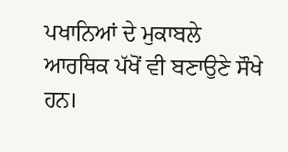ਪਖਾਨਿਆਂ ਦੇ ਮੁਕਾਬਲੇ ਆਰਥਿਕ ਪੱਖੋਂ ਵੀ ਬਣਾਉਣੇ ਸੌਖੇ ਹਨ।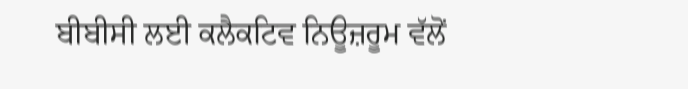ਬੀਬੀਸੀ ਲਈ ਕਲੈਕਟਿਵ ਨਿਊਜ਼ਰੂਮ ਵੱਲੋਂ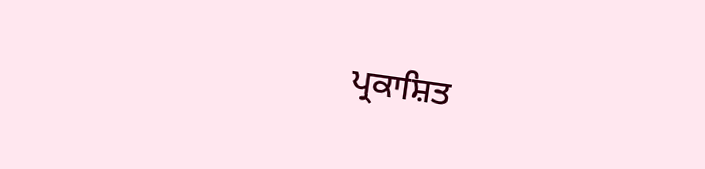ਪ੍ਰਕਾਸ਼ਿਤ